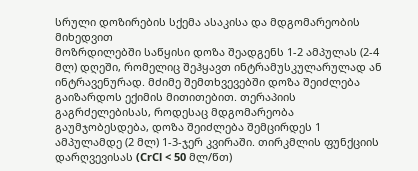სრული დოზირების სქემა ასაკისა და მდგომარეობის მიხედვით
მოზრდილებში საწყისი დოზა შეადგენს 1-2 ამპულას (2-4 მლ) დღეში, რომელიც შეჰყავთ ინტრამუსკულარულად ან ინტრავენურად. მძიმე შემთხვევებში დოზა შეიძლება გაიზარდოს ექიმის მითითებით. თერაპიის გაგრძელებისას, როდესაც მდგომარეობა გაუმჯობესდება, დოზა შეიძლება შემცირდეს 1 ამპულამდე (2 მლ) 1-3-ჯერ კვირაში. თირკმლის ფუნქციის დარღვევისას (CrCl < 50 მლ/წთ)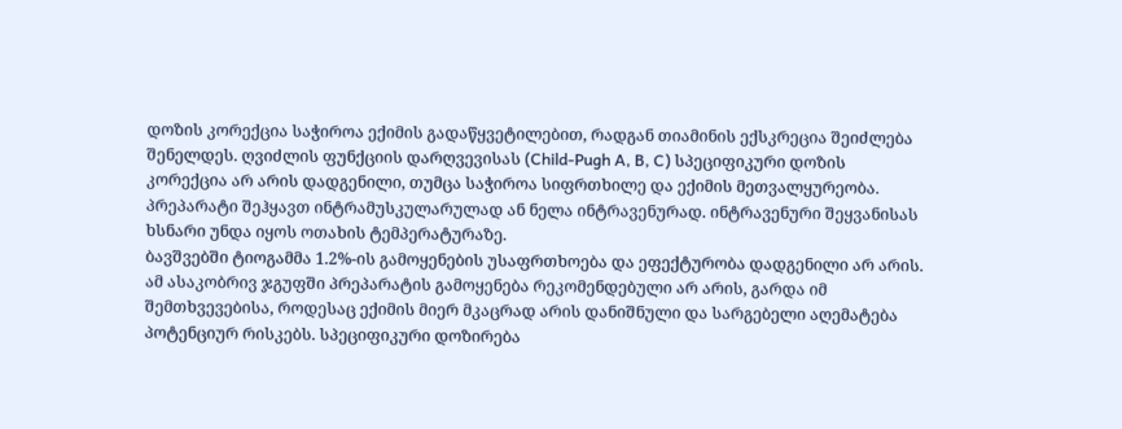დოზის კორექცია საჭიროა ექიმის გადაწყვეტილებით, რადგან თიამინის ექსკრეცია შეიძლება შენელდეს. ღვიძლის ფუნქციის დარღვევისას (Child-Pugh A, B, C) სპეციფიკური დოზის კორექცია არ არის დადგენილი, თუმცა საჭიროა სიფრთხილე და ექიმის მეთვალყურეობა. პრეპარატი შეჰყავთ ინტრამუსკულარულად ან ნელა ინტრავენურად. ინტრავენური შეყვანისას ხსნარი უნდა იყოს ოთახის ტემპერატურაზე.
ბავშვებში ტიოგამმა 1.2%-ის გამოყენების უსაფრთხოება და ეფექტურობა დადგენილი არ არის. ამ ასაკობრივ ჯგუფში პრეპარატის გამოყენება რეკომენდებული არ არის, გარდა იმ შემთხვევებისა, როდესაც ექიმის მიერ მკაცრად არის დანიშნული და სარგებელი აღემატება პოტენციურ რისკებს. სპეციფიკური დოზირება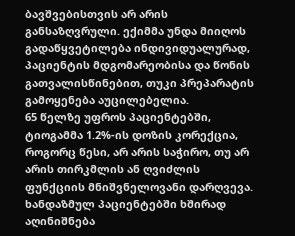ბავშვებისთვის არ არის განსაზღვრული. ექიმმა უნდა მიიღოს გადაწყვეტილება ინდივიდუალურად, პაციენტის მდგომარეობისა და წონის გათვალისწინებით, თუკი პრეპარატის გამოყენება აუცილებელია.
65 წელზე უფროს პაციენტებში, ტიოგამმა 1.2%-ის დოზის კორექცია, როგორც წესი, არ არის საჭირო, თუ არ არის თირკმლის ან ღვიძლის ფუნქციის მნიშვნელოვანი დარღვევა. ხანდაზმულ პაციენტებში ხშირად აღინიშნება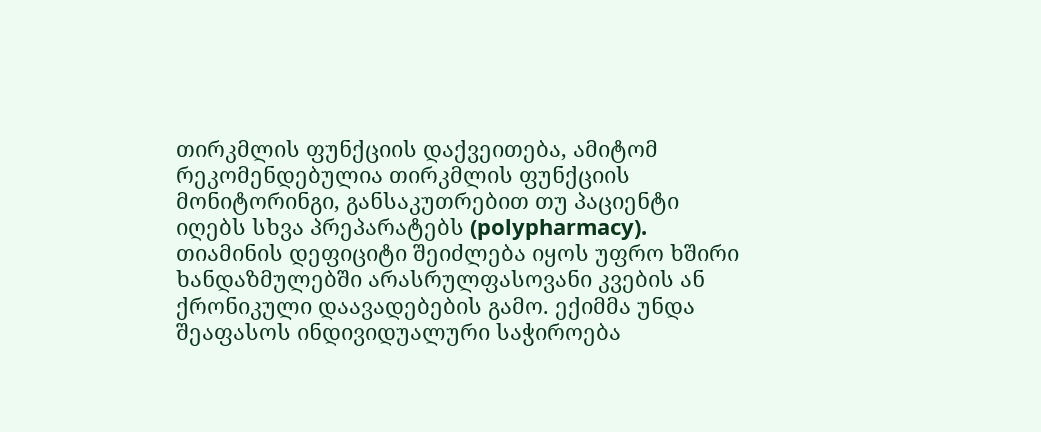თირკმლის ფუნქციის დაქვეითება, ამიტომ რეკომენდებულია თირკმლის ფუნქციის მონიტორინგი, განსაკუთრებით თუ პაციენტი იღებს სხვა პრეპარატებს (polypharmacy). თიამინის დეფიციტი შეიძლება იყოს უფრო ხშირი ხანდაზმულებში არასრულფასოვანი კვების ან ქრონიკული დაავადებების გამო. ექიმმა უნდა შეაფასოს ინდივიდუალური საჭიროება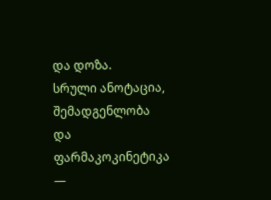და დოზა.
სრული ანოტაცია, შემადგენლობა და ფარმაკოკინეტიკა —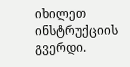იხილეთ ინსტრუქციის გვერდი.